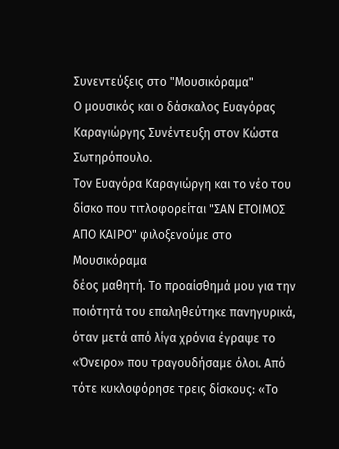Συνεντεύξεις στο "Μουσικόραμα"
Ο μουσικός και ο δάσκαλος Ευαγόρας Καραγιώργης Συνέντευξη στον Κώστα Σωτηρόπουλο.
Τον Ευαγόρα Καραγιώργη και το νέο του δίσκο που τιτλοφορείται "ΣΑΝ ΕΤΟΙΜΟΣ ΑΠΟ ΚΑΙΡΟ" φιλοξενούμε στο Μουσικόραμα
δέος μαθητή. Το προαίσθημά μου για την ποιότητά του επαληθεύτηκε πανηγυρικά, όταν μετά από λίγα χρόνια έγραψε το «Όνειρο» που τραγουδήσαμε όλοι. Από τότε κυκλοφόρησε τρεις δίσκους: «Το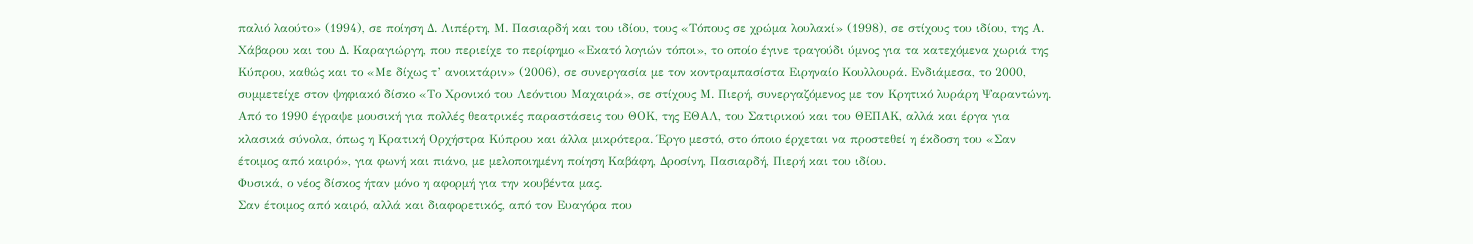παλιό λαούτο» (1994), σε ποίηση Δ. Λιπέρτη, Μ. Πασιαρδή και του ιδίου, τους «Τόπους σε χρώμα λουλακί» (1998), σε στίχους του ιδίου, της Α. Χάβαρου και του Δ. Καραγιώργη, που περιείχε το περίφημο «Εκατό λογιών τόποι», το οποίο έγινε τραγούδι ύμνος για τα κατεχόμενα χωριά της Κύπρου, καθώς και το «Με δίχως τ’ ανοικτάριν» (2006), σε συνεργασία με τον κοντραμπασίστα Ειρηναίο Κουλλουρά. Ενδιάμεσα, το 2000, συμμετείχε στον ψηφιακό δίσκο «Το Χρονικό του Λεόντιου Μαχαιρά», σε στίχους Μ. Πιερή, συνεργαζόμενος με τον Κρητικό λυράρη Ψαραντώνη. Από το 1990 έγραψε μουσική για πολλές θεατρικές παραστάσεις του ΘΟΚ, της ΕΘΑΛ, του Σατιρικού και του ΘΕΠΑΚ, αλλά και έργα για κλασικά σύνολα, όπως η Κρατική Ορχήστρα Κύπρου και άλλα μικρότερα. Έργο μεστό, στο όποιο έρχεται να προστεθεί η έκδοση του «Σαν έτοιμος από καιρό», για φωνή και πιάνο, με μελοποιημένη ποίηση Καβάφη, Δροσίνη, Πασιαρδή, Πιερή και του ιδίου.
Φυσικά, ο νέος δίσκος ήταν μόνο η αφορμή για την κουβέντα μας.
Σαν έτοιμος από καιρό, αλλά και διαφορετικός, από τον Ευαγόρα που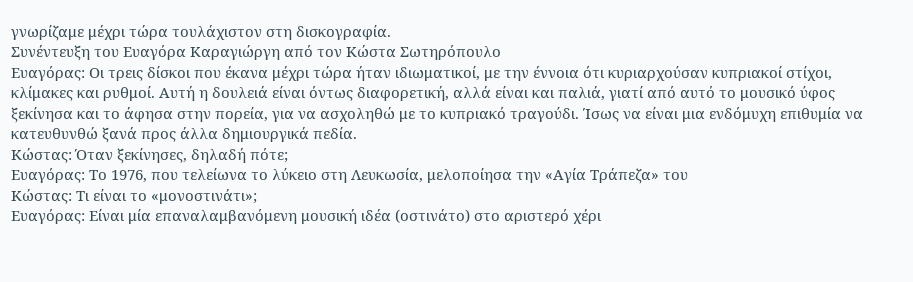γνωρίζαμε μέχρι τώρα τουλάχιστον στη δισκογραφία.
Συνέντευξη του Ευαγόρα Καραγιώργη από τον Κώστα Σωτηρόπουλο
Ευαγόρας: Οι τρεις δίσκοι που έκανα μέχρι τώρα ήταν ιδιωματικοί, με την έννοια ότι κυριαρχούσαν κυπριακοί στίχοι, κλίμακες και ρυθμοί. Αυτή η δουλειά είναι όντως διαφορετική, αλλά είναι και παλιά, γιατί από αυτό το μουσικό ύφος ξεκίνησα και το άφησα στην πορεία, για να ασχοληθώ με το κυπριακό τραγούδι. Ίσως να είναι μια ενδόμυχη επιθυμία να κατευθυνθώ ξανά προς άλλα δημιουργικά πεδία.
Κώστας: Όταν ξεκίνησες, δηλαδή πότε;
Ευαγόρας: Το 1976, που τελείωνα το λύκειο στη Λευκωσία, μελοποίησα την «Αγία Τράπεζα» του
Κώστας: Τι είναι το «μονοστινάτι»;
Ευαγόρας: Είναι μία επαναλαμβανόμενη μουσική ιδέα (οστινάτο) στο αριστερό χέρι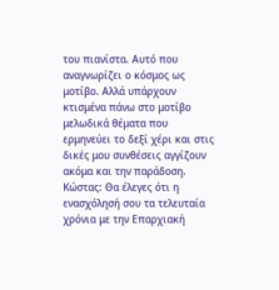του πιανίστα. Αυτό που αναγνωρίζει ο κόσμος ως μοτίβο. Αλλά υπάρχουν κτισμένα πάνω στο μοτίβο μελωδικά θέματα που ερμηνεύει το δεξί χέρι και στις δικές μου συνθέσεις αγγίζουν ακόμα και την παράδοση.
Κώστας: Θα έλεγες ότι η ενασχόλησή σου τα τελευταία χρόνια με την Επαρχιακή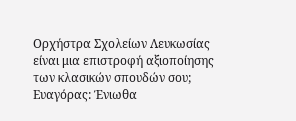Ορχήστρα Σχολείων Λευκωσίας είναι μια επιστροφή αξιοποίησης των κλασικών σπουδών σου;
Ευαγόρας: Ένιωθα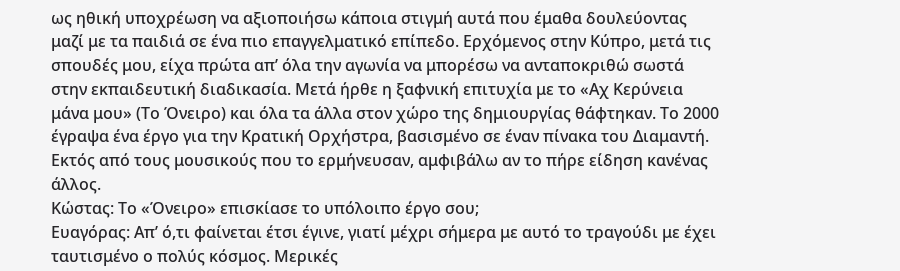ως ηθική υποχρέωση να αξιοποιήσω κάποια στιγμή αυτά που έμαθα δουλεύοντας μαζί με τα παιδιά σε ένα πιο επαγγελματικό επίπεδο. Ερχόμενος στην Κύπρο, μετά τις σπουδές μου, είχα πρώτα απ’ όλα την αγωνία να μπορέσω να ανταποκριθώ σωστά στην εκπαιδευτική διαδικασία. Μετά ήρθε η ξαφνική επιτυχία με το «Αχ Κερύνεια μάνα μου» (Το Όνειρο) και όλα τα άλλα στον χώρο της δημιουργίας θάφτηκαν. Το 2000 έγραψα ένα έργο για την Κρατική Ορχήστρα, βασισμένο σε έναν πίνακα του Διαμαντή. Εκτός από τους μουσικούς που το ερμήνευσαν, αμφιβάλω αν το πήρε είδηση κανένας άλλος.
Κώστας: Το «Όνειρο» επισκίασε το υπόλοιπο έργο σου;
Ευαγόρας: Απ’ ό,τι φαίνεται έτσι έγινε, γιατί μέχρι σήμερα με αυτό το τραγούδι με έχει ταυτισμένο ο πολύς κόσμος. Μερικές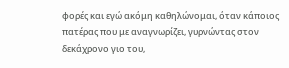φορές και εγώ ακόμη καθηλώνομαι, όταν κάποιος πατέρας που με αναγνωρίζει, γυρνώντας στον δεκάχρονο γιο του,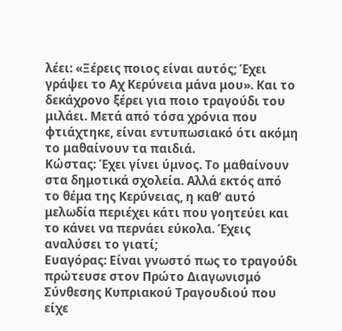λέει: «Ξέρεις ποιος είναι αυτός; Έχει γράψει το Αχ Κερύνεια μάνα μου». Και το δεκάχρονο ξέρει για ποιο τραγούδι του μιλάει. Μετά από τόσα χρόνια που φτιάχτηκε, είναι εντυπωσιακό ότι ακόμη το μαθαίνουν τα παιδιά.
Κώστας: Έχει γίνει ύμνος. Το μαθαίνουν στα δημοτικά σχολεία. Αλλά εκτός από το θέμα της Κερύνειας, η καθ’ αυτό μελωδία περιέχει κάτι που γοητεύει και το κάνει να περνάει εύκολα. Έχεις αναλύσει το γιατί;
Ευαγόρας: Είναι γνωστό πως το τραγούδι πρώτευσε στον Πρώτο Διαγωνισμό Σύνθεσης Κυπριακού Τραγουδιού που είχε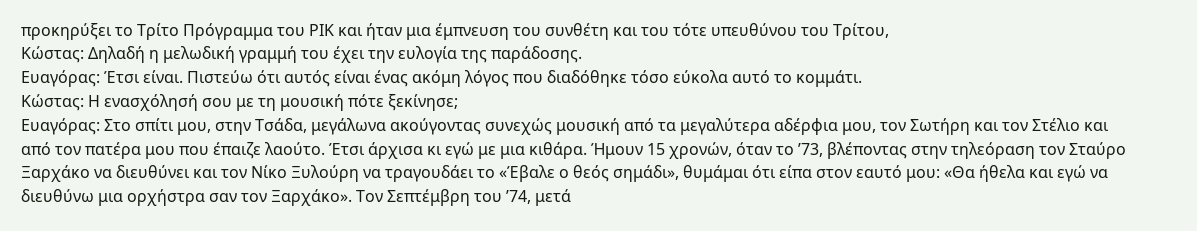προκηρύξει το Τρίτο Πρόγραμμα του ΡΙΚ και ήταν μια έμπνευση του συνθέτη και του τότε υπευθύνου του Τρίτου,
Κώστας: Δηλαδή η μελωδική γραμμή του έχει την ευλογία της παράδοσης.
Ευαγόρας: Έτσι είναι. Πιστεύω ότι αυτός είναι ένας ακόμη λόγος που διαδόθηκε τόσο εύκολα αυτό το κομμάτι.
Κώστας: Η ενασχόλησή σου με τη μουσική πότε ξεκίνησε;
Ευαγόρας: Στο σπίτι μου, στην Τσάδα, μεγάλωνα ακούγοντας συνεχώς μουσική από τα μεγαλύτερα αδέρφια μου, τον Σωτήρη και τον Στέλιο και από τον πατέρα μου που έπαιζε λαούτο. Έτσι άρχισα κι εγώ με μια κιθάρα. Ήμουν 15 χρονών, όταν το ’73, βλέποντας στην τηλεόραση τον Σταύρο Ξαρχάκο να διευθύνει και τον Νίκο Ξυλούρη να τραγουδάει το «Έβαλε ο θεός σημάδι», θυμάμαι ότι είπα στον εαυτό μου: «Θα ήθελα και εγώ να διευθύνω μια ορχήστρα σαν τον Ξαρχάκο». Τον Σεπτέμβρη του ’74, μετά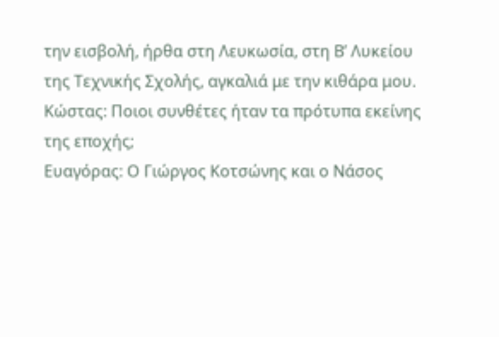την εισβολή, ήρθα στη Λευκωσία, στη Β’ Λυκείου της Τεχνικής Σχολής, αγκαλιά με την κιθάρα μου.
Κώστας: Ποιοι συνθέτες ήταν τα πρότυπα εκείνης της εποχής;
Ευαγόρας: Ο Γιώργος Κοτσώνης και ο Νάσος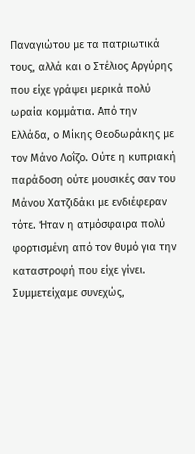Παναγιώτου με τα πατριωτικά τους, αλλά και ο Στέλιος Αργύρης που είχε γράψει μερικά πολύ ωραία κομμάτια. Από την Ελλάδα, ο Μίκης Θεοδωράκης με τον Μάνο Λοΐζο. Ούτε η κυπριακή παράδοση ούτε μουσικές σαν του Μάνου Χατζιδάκι με ενδιέφεραν τότε. Ήταν η ατμόσφαιρα πολύ φορτισμένη από τον θυμό για την καταστροφή που είχε γίνει. Συμμετείχαμε συνεχώς,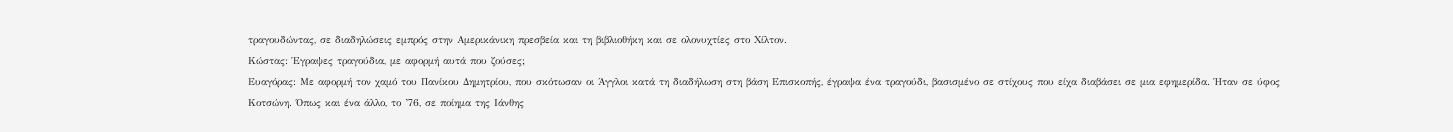τραγουδώντας, σε διαδηλώσεις εμπρός στην Αμερικάνικη πρεσβεία και τη βιβλιοθήκη και σε ολονυχτίες στο Χίλτον.
Κώστας: Έγραψες τραγούδια, με αφορμή αυτά που ζούσες;
Ευαγόρας: Με αφορμή τον χαμό του Πανίκου Δημητρίου, που σκότωσαν οι Άγγλοι κατά τη διαδήλωση στη βάση Επισκοπής, έγραψα ένα τραγούδι, βασισμένο σε στίχους που είχα διαβάσει σε μια εφημερίδα. Ήταν σε ύφος Κοτσώνη. Όπως και ένα άλλο, το ’76, σε ποίημα της Ιάνθης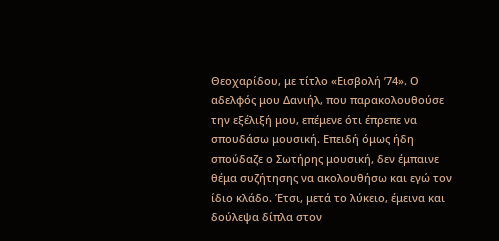Θεοχαρίδου, με τίτλο «Εισβολή ’74». Ο αδελφός μου Δανιήλ, που παρακολουθούσε την εξέλιξή μου, επέμενε ότι έπρεπε να σπουδάσω μουσική. Επειδή όμως ήδη σπούδαζε ο Σωτήρης μουσική, δεν έμπαινε θέμα συζήτησης να ακολουθήσω και εγώ τον ίδιο κλάδο. Έτσι, μετά το λύκειο, έμεινα και δούλεψα δίπλα στον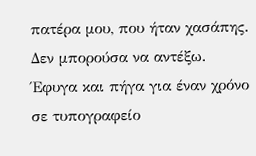πατέρα μου, που ήταν χασάπης. Δεν μπορούσα να αντέξω. Έφυγα και πήγα για έναν χρόνο σε τυπογραφείο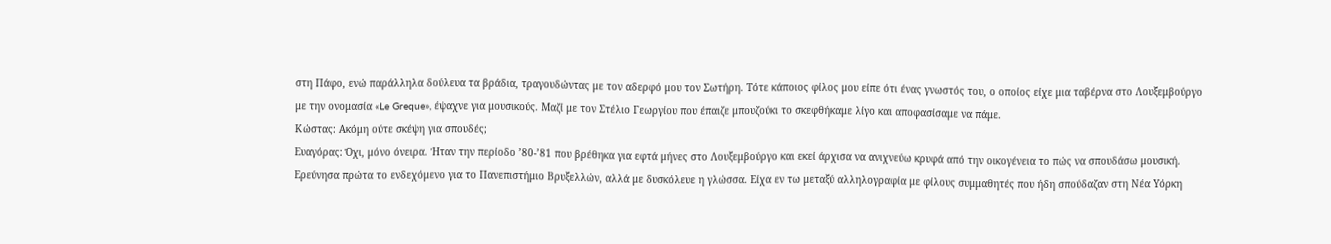στη Πάφο, ενώ παράλληλα δούλευα τα βράδια, τραγουδώντας με τον αδερφό μου τον Σωτήρη. Τότε κάποιος φίλος μου είπε ότι ένας γνωστός του, ο οποίος είχε μια ταβέρνα στο Λουξεμβούργο με την ονομασία «Le Greque», έψαχνε για μουσικούς. Μαζί με τον Στέλιο Γεωργίου που έπαιζε μπουζούκι το σκεφθήκαμε λίγο και αποφασίσαμε να πάμε.
Κώστας: Ακόμη ούτε σκέψη για σπουδές;
Ευαγόρας: Όχι, μόνο όνειρα. Ήταν την περίοδο ’80-’81 που βρέθηκα για εφτά μήνες στο Λουξεμβούργο και εκεί άρχισα να ανιχνεύω κρυφά από την οικογένεια το πώς να σπουδάσω μουσική. Ερεύνησα πρώτα το ενδεχόμενο για το Πανεπιστήμιο Βρυξελλών, αλλά με δυσκόλευε η γλώσσα. Είχα εν τω μεταξύ αλληλογραφία με φίλους συμμαθητές που ήδη σπούδαζαν στη Νέα Υόρκη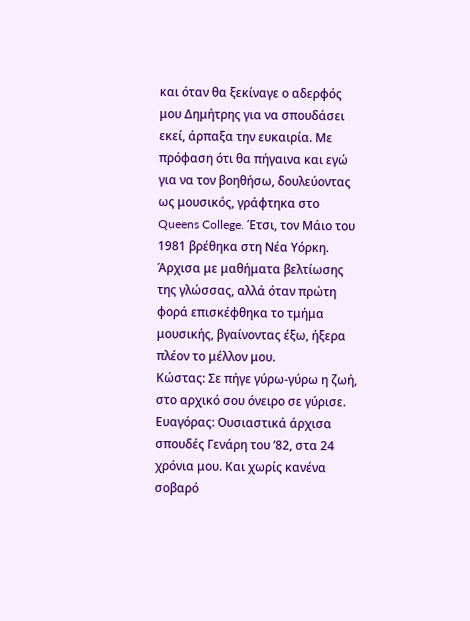και όταν θα ξεκίναγε ο αδερφός μου Δημήτρης για να σπουδάσει εκεί, άρπαξα την ευκαιρία. Με πρόφαση ότι θα πήγαινα και εγώ για να τον βοηθήσω, δουλεύοντας ως μουσικός, γράφτηκα στο Queens College. Έτσι, τον Μάιο του 1981 βρέθηκα στη Νέα Υόρκη. Άρχισα με μαθήματα βελτίωσης της γλώσσας, αλλά όταν πρώτη φορά επισκέφθηκα το τμήμα μουσικής, βγαίνοντας έξω, ήξερα πλέον το μέλλον μου.
Κώστας: Σε πήγε γύρω-γύρω η ζωή, στο αρχικό σου όνειρο σε γύρισε.
Ευαγόρας: Ουσιαστικά άρχισα σπουδές Γενάρη του ’82, στα 24 χρόνια μου. Και χωρίς κανένα σοβαρό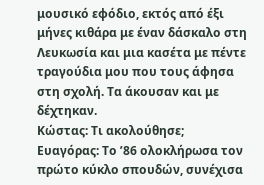μουσικό εφόδιο, εκτός από έξι μήνες κιθάρα με έναν δάσκαλο στη Λευκωσία και μια κασέτα με πέντε τραγούδια μου που τους άφησα στη σχολή. Τα άκουσαν και με δέχτηκαν.
Κώστας: Τι ακολούθησε;
Ευαγόρας: Το ’86 ολοκλήρωσα τον πρώτο κύκλο σπουδών, συνέχισα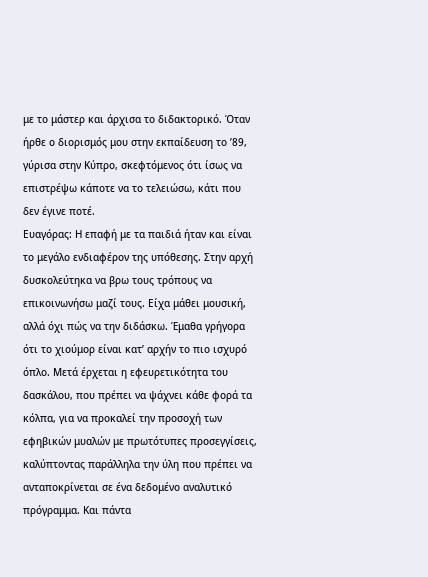με το μάστερ και άρχισα το διδακτορικό. Όταν ήρθε ο διορισμός μου στην εκπαίδευση το ’89, γύρισα στην Κύπρο, σκεφτόμενος ότι ίσως να επιστρέψω κάποτε να το τελειώσω, κάτι που δεν έγινε ποτέ.
Ευαγόρας: Η επαφή με τα παιδιά ήταν και είναι το μεγάλο ενδιαφέρον της υπόθεσης. Στην αρχή δυσκολεύτηκα να βρω τους τρόπους να επικοινωνήσω μαζί τους. Είχα μάθει μουσική, αλλά όχι πώς να την διδάσκω. Έμαθα γρήγορα ότι το χιούμορ είναι κατ’ αρχήν το πιο ισχυρό όπλο. Μετά έρχεται η εφευρετικότητα του δασκάλου, που πρέπει να ψάχνει κάθε φορά τα κόλπα, για να προκαλεί την προσοχή των εφηβικών μυαλών με πρωτότυπες προσεγγίσεις, καλύπτοντας παράλληλα την ύλη που πρέπει να ανταποκρίνεται σε ένα δεδομένο αναλυτικό πρόγραμμα. Και πάντα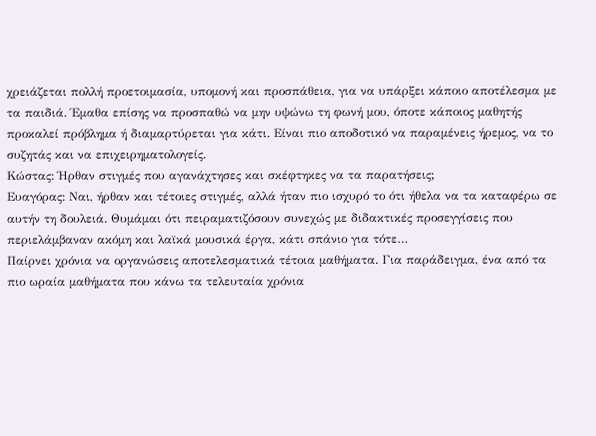χρειάζεται πολλή προετοιμασία, υπομονή και προσπάθεια, για να υπάρξει κάποιο αποτέλεσμα με τα παιδιά. Έμαθα επίσης να προσπαθώ να μην υψώνω τη φωνή μου, όποτε κάποιος μαθητής προκαλεί πρόβλημα ή διαμαρτύρεται για κάτι. Είναι πιο αποδοτικό να παραμένεις ήρεμος, να το συζητάς και να επιχειρηματολογείς.
Κώστας: Ήρθαν στιγμές που αγανάχτησες και σκέφτηκες να τα παρατήσεις;
Ευαγόρας: Ναι, ήρθαν και τέτοιες στιγμές, αλλά ήταν πιο ισχυρό το ότι ήθελα να τα καταφέρω σε αυτήν τη δουλειά. Θυμάμαι ότι πειραματιζόσουν συνεχώς με διδακτικές προσεγγίσεις που περιελάμβαναν ακόμη και λαϊκά μουσικά έργα, κάτι σπάνιο για τότε…
Παίρνει χρόνια να οργανώσεις αποτελεσματικά τέτοια μαθήματα. Για παράδειγμα, ένα από τα πιο ωραία μαθήματα που κάνω τα τελευταία χρόνια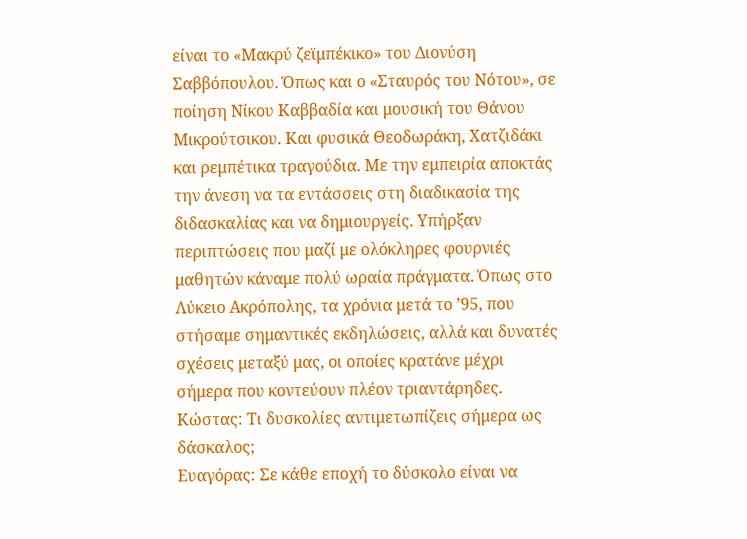είναι το «Μακρύ ζεϊμπέκικο» του Διονύση Σαββόπουλου. Όπως και ο «Σταυρός του Νότου», σε ποίηση Νίκου Καββαδία και μουσική του Θάνου Μικρούτσικου. Και φυσικά Θεοδωράκη, Χατζιδάκι και ρεμπέτικα τραγούδια. Με την εμπειρία αποκτάς την άνεση να τα εντάσσεις στη διαδικασία της διδασκαλίας και να δημιουργείς. Υπήρξαν περιπτώσεις που μαζί με ολόκληρες φουρνιές μαθητών κάναμε πολύ ωραία πράγματα. Όπως στο Λύκειο Ακρόπολης, τα χρόνια μετά το ’95, που στήσαμε σημαντικές εκδηλώσεις, αλλά και δυνατές σχέσεις μεταξύ μας, οι οποίες κρατάνε μέχρι σήμερα που κοντεύουν πλέον τριαντάρηδες.
Κώστας: Τι δυσκολίες αντιμετωπίζεις σήμερα ως δάσκαλος;
Ευαγόρας: Σε κάθε εποχή το δύσκολο είναι να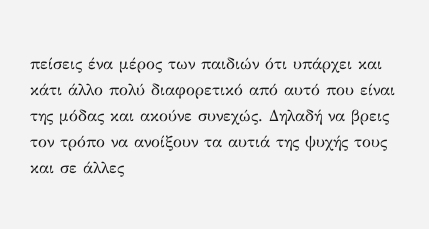πείσεις ένα μέρος των παιδιών ότι υπάρχει και κάτι άλλο πολύ διαφορετικό από αυτό που είναι της μόδας και ακούνε συνεχώς. Δηλαδή να βρεις τον τρόπο να ανοίξουν τα αυτιά της ψυχής τους και σε άλλες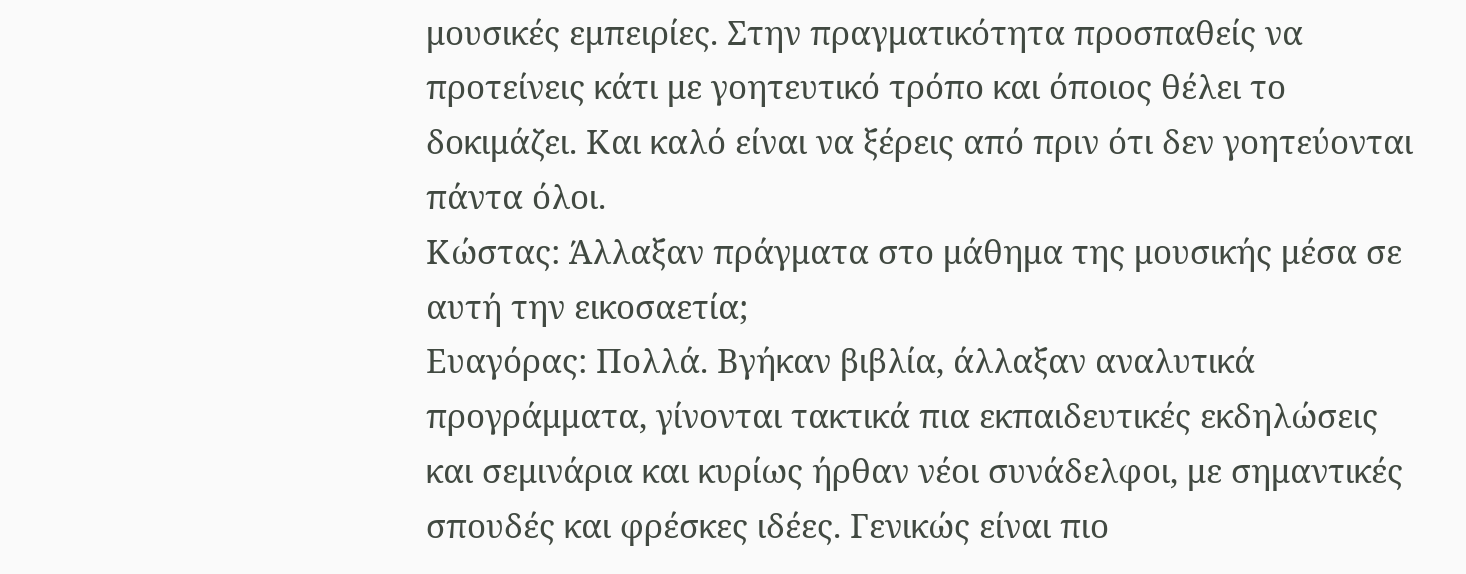μουσικές εμπειρίες. Στην πραγματικότητα προσπαθείς να προτείνεις κάτι με γοητευτικό τρόπο και όποιος θέλει το δοκιμάζει. Και καλό είναι να ξέρεις από πριν ότι δεν γοητεύονται πάντα όλοι.
Κώστας: Άλλαξαν πράγματα στο μάθημα της μουσικής μέσα σε αυτή την εικοσαετία;
Ευαγόρας: Πολλά. Βγήκαν βιβλία, άλλαξαν αναλυτικά προγράμματα, γίνονται τακτικά πια εκπαιδευτικές εκδηλώσεις και σεμινάρια και κυρίως ήρθαν νέοι συνάδελφοι, με σημαντικές σπουδές και φρέσκες ιδέες. Γενικώς είναι πιο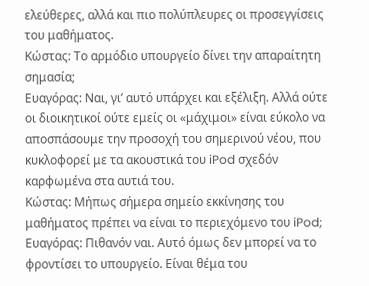ελεύθερες, αλλά και πιο πολύπλευρες οι προσεγγίσεις του μαθήματος.
Κώστας: Το αρμόδιο υπουργείο δίνει την απαραίτητη σημασία;
Ευαγόρας: Ναι, γι’ αυτό υπάρχει και εξέλιξη. Αλλά ούτε οι διοικητικοί ούτε εμείς οι «μάχιμοι» είναι εύκολο να αποσπάσουμε την προσοχή του σημερινού νέου, που κυκλοφορεί με τα ακουστικά του iPod σχεδόν καρφωμένα στα αυτιά του.
Κώστας: Μήπως σήμερα σημείο εκκίνησης του μαθήματος πρέπει να είναι το περιεχόμενο του iPod;
Ευαγόρας: Πιθανόν ναι. Αυτό όμως δεν μπορεί να το φροντίσει το υπουργείο. Είναι θέμα του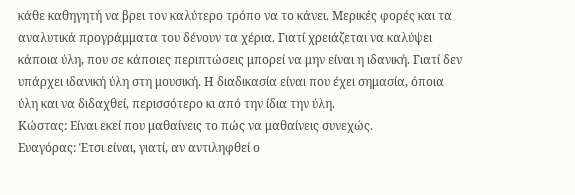κάθε καθηγητή να βρει τον καλύτερο τρόπο να το κάνει. Μερικές φορές και τα αναλυτικά προγράμματα του δένουν τα χέρια. Γιατί χρειάζεται να καλύψει κάποια ύλη, που σε κάποιες περιπτώσεις μπορεί να μην είναι η ιδανική. Γιατί δεν υπάρχει ιδανική ύλη στη μουσική. Η διαδικασία είναι που έχει σημασία, όποια ύλη και να διδαχθεί, περισσότερο κι από την ίδια την ύλη.
Κώστας: Είναι εκεί που μαθαίνεις το πώς να μαθαίνεις συνεχώς.
Ευαγόρας: Έτσι είναι, γιατί, αν αντιληφθεί ο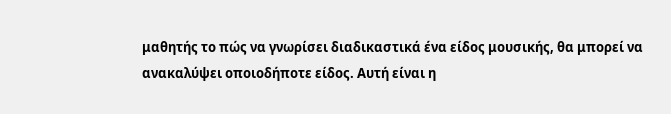μαθητής το πώς να γνωρίσει διαδικαστικά ένα είδος μουσικής, θα μπορεί να ανακαλύψει οποιοδήποτε είδος. Αυτή είναι η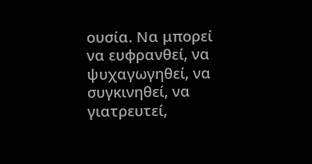ουσία. Να μπορεί να ευφρανθεί, να ψυχαγωγηθεί, να συγκινηθεί, να γιατρευτεί,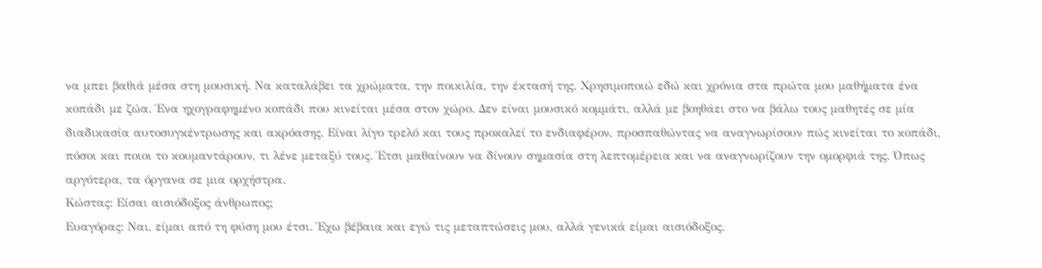να μπει βαθιά μέσα στη μουσική. Να καταλάβει τα χρώματα, την ποικιλία, την έκτασή της. Χρησιμοποιώ εδώ και χρόνια στα πρώτα μου μαθήματα ένα κοπάδι με ζώα. Ένα ηχογραφημένο κοπάδι που κινείται μέσα στον χώρο. Δεν είναι μουσικό κομμάτι, αλλά με βοηθάει στο να βάλω τους μαθητές σε μία διαδικασία αυτοσυγκέντρωσης και ακρόασης. Είναι λίγο τρελό και τους προκαλεί το ενδιαφέρον, προσπαθώντας να αναγνωρίσουν πώς κινείται το κοπάδι, πόσοι και ποιοι το κουμαντάρουν, τι λένε μεταξύ τους. Έτσι μαθαίνουν να δίνουν σημασία στη λεπτομέρεια και να αναγνωρίζουν την ομορφιά της. Όπως αργότερα, τα όργανα σε μια ορχήστρα.
Κώστας: Είσαι αισιόδοξος άνθρωπος;
Ευαγόρας: Ναι, είμαι από τη φύση μου έτσι. Έχω βέβαια και εγώ τις μεταπτώσεις μου, αλλά γενικά είμαι αισιόδοξος.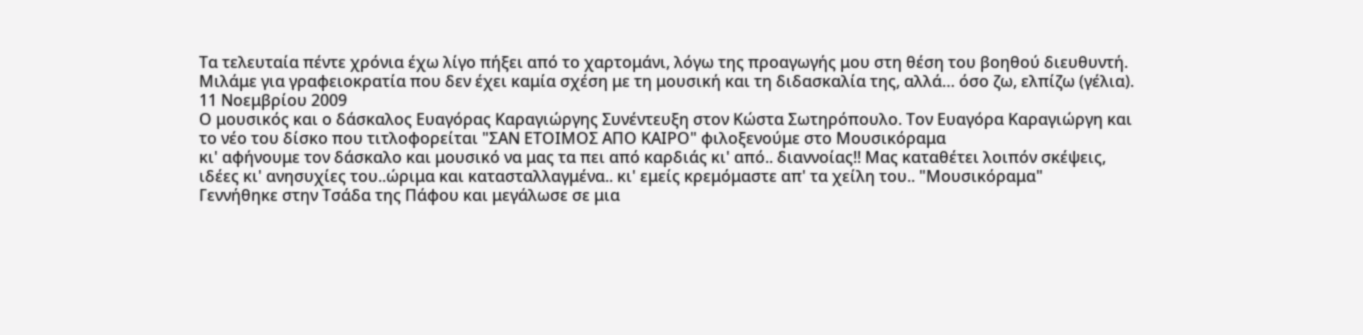Τα τελευταία πέντε χρόνια έχω λίγο πήξει από το χαρτομάνι, λόγω της προαγωγής μου στη θέση του βοηθού διευθυντή. Μιλάμε για γραφειοκρατία που δεν έχει καμία σχέση με τη μουσική και τη διδασκαλία της, αλλά… όσο ζω, ελπίζω (γέλια).
11 Νοεμβρίου 2009
Ο μουσικός και ο δάσκαλος Ευαγόρας Καραγιώργης Συνέντευξη στον Κώστα Σωτηρόπουλο. Τον Ευαγόρα Καραγιώργη και το νέο του δίσκο που τιτλοφορείται "ΣΑΝ ΕΤΟΙΜΟΣ ΑΠΟ ΚΑΙΡΟ" φιλοξενούμε στο Μουσικόραμα
κι' αφήνουμε τον δάσκαλο και μουσικό να μας τα πει από καρδιάς κι' από.. διαννοίας!! Μας καταθέτει λοιπόν σκέψεις, ιδέες κι' ανησυχίες του..ώριμα και κατασταλλαγμένα.. κι' εμείς κρεμόμαστε απ' τα χείλη του.. "Μουσικόραμα"
Γεννήθηκε στην Τσάδα της Πάφου και μεγάλωσε σε μια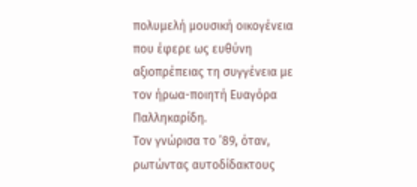πολυμελή μουσική οικογένεια που έφερε ως ευθύνη αξιοπρέπειας τη συγγένεια με τον ήρωα-ποιητή Ευαγόρα Παλληκαρίδη.
Τον γνώρισα το ’89, όταν, ρωτώντας αυτοδίδακτους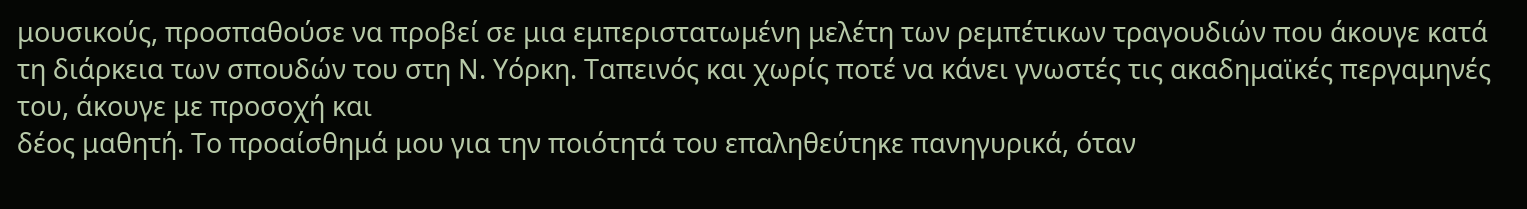μουσικούς, προσπαθούσε να προβεί σε μια εμπεριστατωμένη μελέτη των ρεμπέτικων τραγουδιών που άκουγε κατά τη διάρκεια των σπουδών του στη Ν. Υόρκη. Ταπεινός και χωρίς ποτέ να κάνει γνωστές τις ακαδημαϊκές περγαμηνές του, άκουγε με προσοχή και
δέος μαθητή. Το προαίσθημά μου για την ποιότητά του επαληθεύτηκε πανηγυρικά, όταν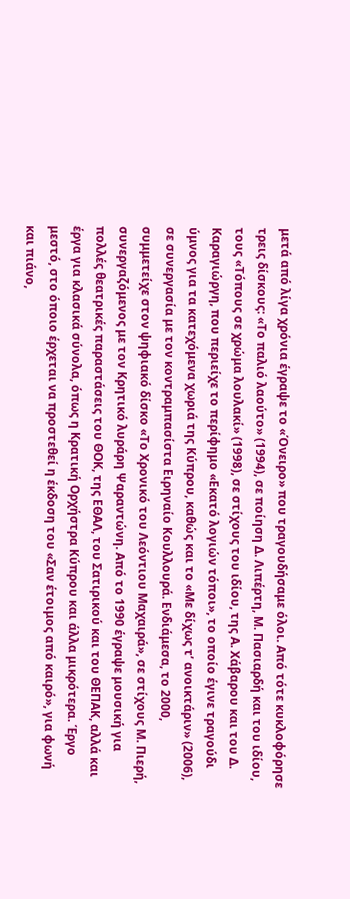μετά από λίγα χρόνια έγραψε το «Όνειρο» που τραγουδήσαμε όλοι. Από τότε κυκλοφόρησε τρεις δίσκους: «Το παλιό λαούτο» (1994), σε ποίηση Δ. Λιπέρτη, Μ. Πασιαρδή και του ιδίου, τους «Τόπους σε χρώμα λουλακί» (1998), σε στίχους του ιδίου, της Α. Χάβαρου και του Δ. Καραγιώργη, που περιείχε το περίφημο «Εκατό λογιών τόποι», το οποίο έγινε τραγούδι ύμνος για τα κατεχόμενα χωριά της Κύπρου, καθώς και το «Με δίχως τ’ ανοικτάριν» (2006), σε συνεργασία με τον κοντραμπασίστα Ειρηναίο Κουλλουρά. Ενδιάμεσα, το 2000, συμμετείχε στον ψηφιακό δίσκο «Το Χρονικό του Λεόντιου Μαχαιρά», σε στίχους Μ. Πιερή, συνεργαζόμενος με τον Κρητικό λυράρη Ψαραντώνη. Από το 1990 έγραψε μουσική για πολλές θεατρικές παραστάσεις του ΘΟΚ, της ΕΘΑΛ, του Σατιρικού και του ΘΕΠΑΚ, αλλά και έργα για κλασικά σύνολα, όπως η Κρατική Ορχήστρα Κύπρου και άλλα μικρότερα. Έργο μεστό, στο όποιο έρχεται να προστεθεί η έκδοση του «Σαν έτοιμος από καιρό», για φωνή και πιάνο,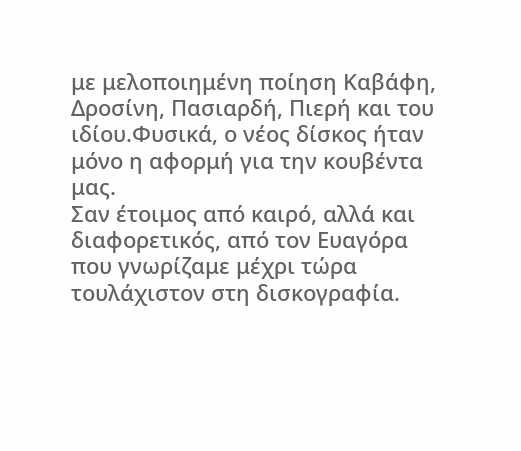με μελοποιημένη ποίηση Καβάφη, Δροσίνη, Πασιαρδή, Πιερή και του ιδίου.Φυσικά, ο νέος δίσκος ήταν μόνο η αφορμή για την κουβέντα μας.
Σαν έτοιμος από καιρό, αλλά και διαφορετικός, από τον Ευαγόρα που γνωρίζαμε μέχρι τώρα τουλάχιστον στη δισκογραφία.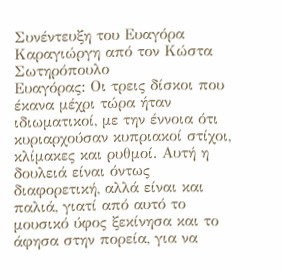Συνέντευξη του Ευαγόρα Καραγιώργη από τον Κώστα Σωτηρόπουλο
Ευαγόρας: Οι τρεις δίσκοι που έκανα μέχρι τώρα ήταν ιδιωματικοί, με την έννοια ότι κυριαρχούσαν κυπριακοί στίχοι, κλίμακες και ρυθμοί. Αυτή η δουλειά είναι όντως διαφορετική, αλλά είναι και παλιά, γιατί από αυτό το μουσικό ύφος ξεκίνησα και το άφησα στην πορεία, για να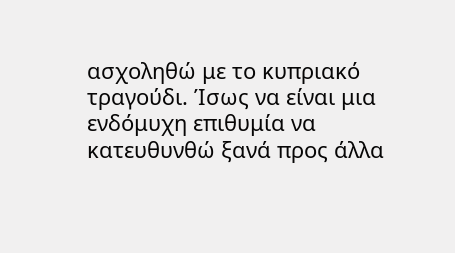ασχοληθώ με το κυπριακό τραγούδι. Ίσως να είναι μια ενδόμυχη επιθυμία να κατευθυνθώ ξανά προς άλλα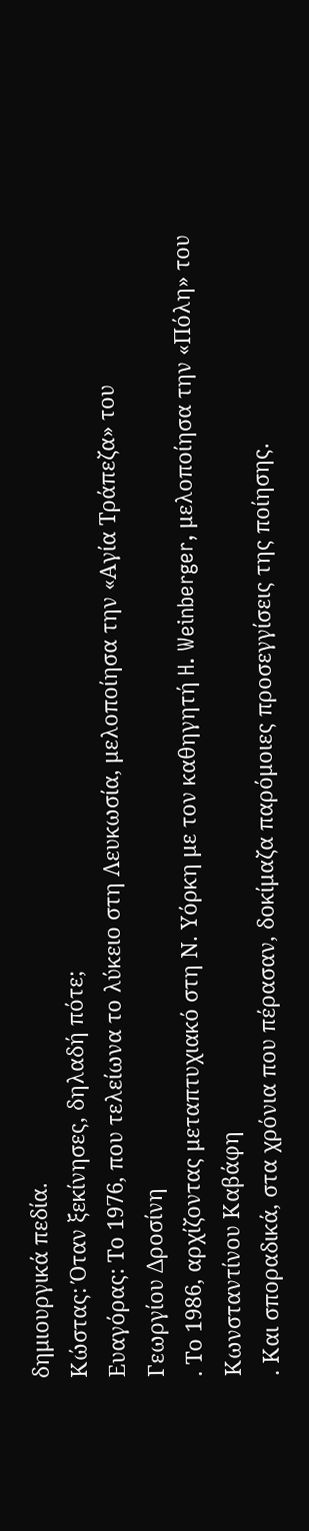δημιουργικά πεδία.
Κώστας: Όταν ξεκίνησες, δηλαδή πότε;
Ευαγόρας: Το 1976, που τελείωνα το λύκειο στη Λευκωσία, μελοποίησα την «Αγία Τράπεζα» του
Γεωργίου Δροσίνη
. Το 1986, αρχίζοντας μεταπτυχιακό στη Ν. Υόρκη με τον καθηγητή H. Weinberger, μελοποίησα την «Πόλη» του Κωνσταντίνου Καβάφη
. Και σποραδικά, στα χρόνια που πέρασαν, δοκίμαζα παρόμοιες προσεγγίσεις της ποίησης.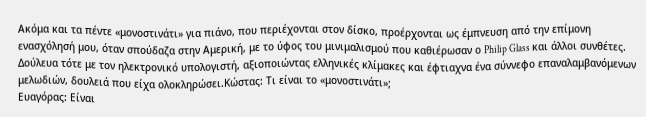Ακόμα και τα πέντε «μονοστινάτι» για πιάνο, που περιέχονται στον δίσκο, προέρχονται ως έμπνευση από την επίμονη ενασχόλησή μου, όταν σπούδαζα στην Αμερική, με το ύφος του μινιμαλισμού που καθιέρωσαν ο Philip Glass και άλλοι συνθέτες. Δούλευα τότε με τον ηλεκτρονικό υπολογιστή, αξιοποιώντας ελληνικές κλίμακες και έφτιαχνα ένα σύννεφο επαναλαμβανόμενων μελωδιών, δουλειά που είχα ολοκληρώσει.Κώστας: Τι είναι το «μονοστινάτι»;
Ευαγόρας: Είναι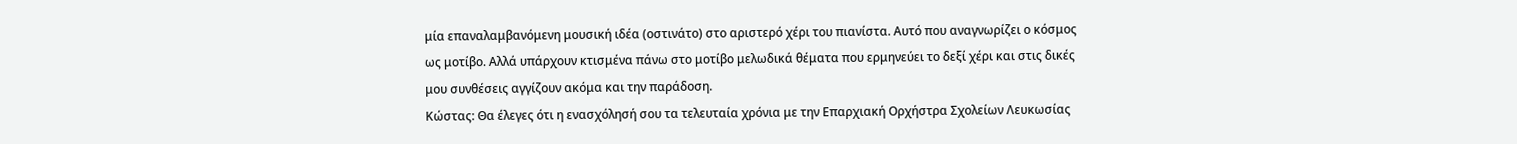μία επαναλαμβανόμενη μουσική ιδέα (οστινάτο) στο αριστερό χέρι του πιανίστα. Αυτό που αναγνωρίζει ο κόσμος ως μοτίβο. Αλλά υπάρχουν κτισμένα πάνω στο μοτίβο μελωδικά θέματα που ερμηνεύει το δεξί χέρι και στις δικές μου συνθέσεις αγγίζουν ακόμα και την παράδοση.
Κώστας: Θα έλεγες ότι η ενασχόλησή σου τα τελευταία χρόνια με την Επαρχιακή Ορχήστρα Σχολείων Λευκωσίας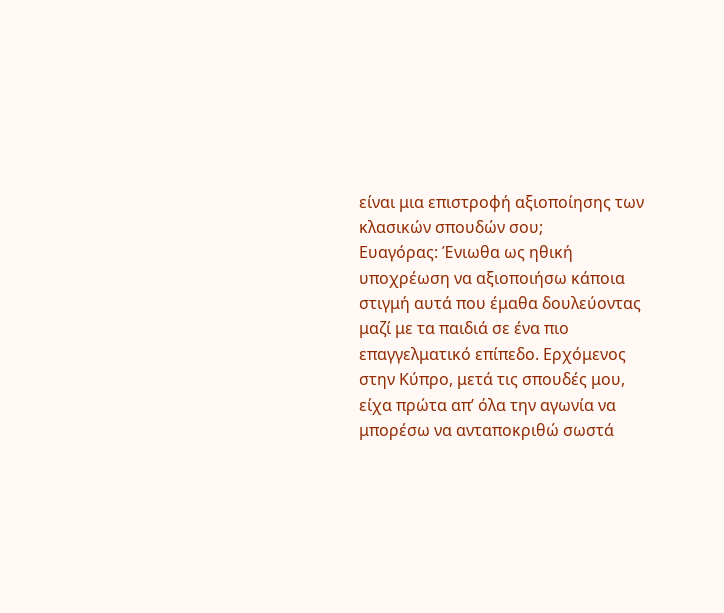είναι μια επιστροφή αξιοποίησης των κλασικών σπουδών σου;
Ευαγόρας: Ένιωθα ως ηθική υποχρέωση να αξιοποιήσω κάποια στιγμή αυτά που έμαθα δουλεύοντας μαζί με τα παιδιά σε ένα πιο επαγγελματικό επίπεδο. Ερχόμενος στην Κύπρο, μετά τις σπουδές μου, είχα πρώτα απ’ όλα την αγωνία να μπορέσω να ανταποκριθώ σωστά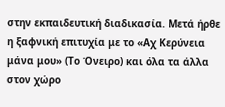στην εκπαιδευτική διαδικασία. Μετά ήρθε η ξαφνική επιτυχία με το «Αχ Κερύνεια μάνα μου» (Το Όνειρο) και όλα τα άλλα στον χώρο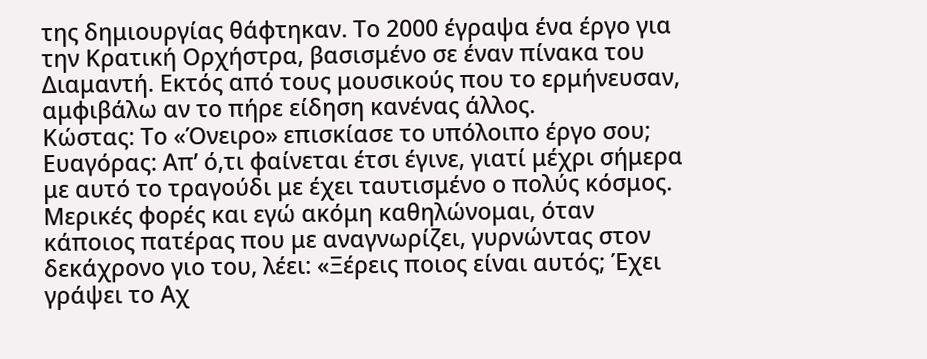της δημιουργίας θάφτηκαν. Το 2000 έγραψα ένα έργο για την Κρατική Ορχήστρα, βασισμένο σε έναν πίνακα του Διαμαντή. Εκτός από τους μουσικούς που το ερμήνευσαν, αμφιβάλω αν το πήρε είδηση κανένας άλλος.
Κώστας: Το «Όνειρο» επισκίασε το υπόλοιπο έργο σου;
Ευαγόρας: Απ’ ό,τι φαίνεται έτσι έγινε, γιατί μέχρι σήμερα με αυτό το τραγούδι με έχει ταυτισμένο ο πολύς κόσμος. Μερικές φορές και εγώ ακόμη καθηλώνομαι, όταν κάποιος πατέρας που με αναγνωρίζει, γυρνώντας στον δεκάχρονο γιο του, λέει: «Ξέρεις ποιος είναι αυτός; Έχει γράψει το Αχ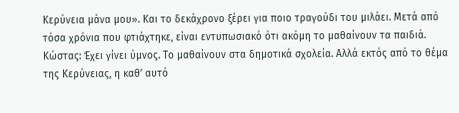Κερύνεια μάνα μου». Και το δεκάχρονο ξέρει για ποιο τραγούδι του μιλάει. Μετά από τόσα χρόνια που φτιάχτηκε, είναι εντυπωσιακό ότι ακόμη το μαθαίνουν τα παιδιά.
Κώστας: Έχει γίνει ύμνος. Το μαθαίνουν στα δημοτικά σχολεία. Αλλά εκτός από το θέμα της Κερύνειας, η καθ’ αυτό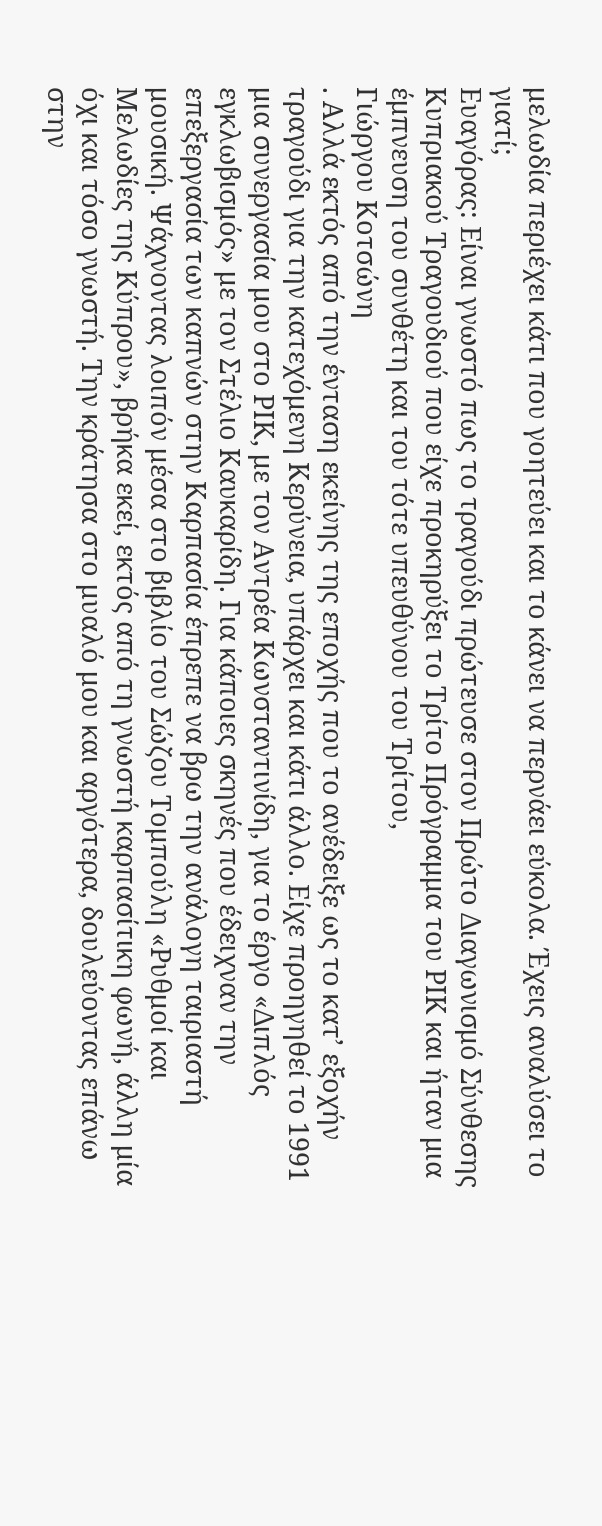μελωδία περιέχει κάτι που γοητεύει και το κάνει να περνάει εύκολα. Έχεις αναλύσει το γιατί;
Ευαγόρας: Είναι γνωστό πως το τραγούδι πρώτευσε στον Πρώτο Διαγωνισμό Σύνθεσης Κυπριακού Τραγουδιού που είχε προκηρύξει το Τρίτο Πρόγραμμα του ΡΙΚ και ήταν μια έμπνευση του συνθέτη και του τότε υπευθύνου του Τρίτου,
Γιώργου Κοτσώνη
. Αλλά εκτός από την ένταση εκείνης της εποχής που το ανέδειξε ως το κατ’ εξοχήν τραγούδι για την κατεχόμενη Κερύνεια, υπάρχει και κάτι άλλο. Είχε προηγηθεί το 1991 μια συνεργασία μου στο ΡΙΚ, με τον Αντρέα Κωνσταντινίδη, για το έργο «Διπλός εγκλωβισμός» με τον Στέλιο Καυκαρίδη. Για κάποιες σκηνές που έδειχναν την επεξεργασία των καπνών στην Καρπασία έπρεπε να βρω την ανάλογη ταιριαστή μουσική. Ψάχνοντας λοιπόν μέσα στο βιβλίο του Σώζου Τομπούλη «Ρυθμοί και Μελωδίες της Κύπρου», βρήκα εκεί, εκτός από τη γνωστή καρπασίτικη φωνή, άλλη μία όχι και τόσο γνωστή. Την κράτησα στο μυαλό μου και αργότερα, δουλεύοντας επάνω στην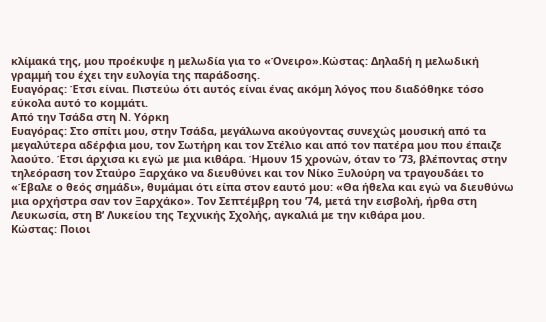κλίμακά της, μου προέκυψε η μελωδία για το «Όνειρο».Κώστας: Δηλαδή η μελωδική γραμμή του έχει την ευλογία της παράδοσης.
Ευαγόρας: Έτσι είναι. Πιστεύω ότι αυτός είναι ένας ακόμη λόγος που διαδόθηκε τόσο εύκολα αυτό το κομμάτι.
Από την Τσάδα στη Ν. Υόρκη
Ευαγόρας: Στο σπίτι μου, στην Τσάδα, μεγάλωνα ακούγοντας συνεχώς μουσική από τα μεγαλύτερα αδέρφια μου, τον Σωτήρη και τον Στέλιο και από τον πατέρα μου που έπαιζε λαούτο. Έτσι άρχισα κι εγώ με μια κιθάρα. Ήμουν 15 χρονών, όταν το ’73, βλέποντας στην τηλεόραση τον Σταύρο Ξαρχάκο να διευθύνει και τον Νίκο Ξυλούρη να τραγουδάει το «Έβαλε ο θεός σημάδι», θυμάμαι ότι είπα στον εαυτό μου: «Θα ήθελα και εγώ να διευθύνω μια ορχήστρα σαν τον Ξαρχάκο». Τον Σεπτέμβρη του ’74, μετά την εισβολή, ήρθα στη Λευκωσία, στη Β’ Λυκείου της Τεχνικής Σχολής, αγκαλιά με την κιθάρα μου.
Κώστας: Ποιοι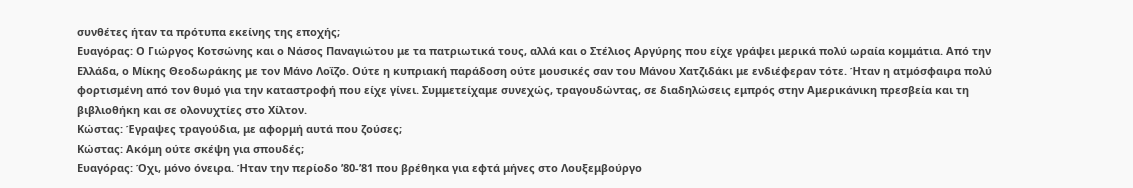συνθέτες ήταν τα πρότυπα εκείνης της εποχής;
Ευαγόρας: Ο Γιώργος Κοτσώνης και ο Νάσος Παναγιώτου με τα πατριωτικά τους, αλλά και ο Στέλιος Αργύρης που είχε γράψει μερικά πολύ ωραία κομμάτια. Από την Ελλάδα, ο Μίκης Θεοδωράκης με τον Μάνο Λοΐζο. Ούτε η κυπριακή παράδοση ούτε μουσικές σαν του Μάνου Χατζιδάκι με ενδιέφεραν τότε. Ήταν η ατμόσφαιρα πολύ φορτισμένη από τον θυμό για την καταστροφή που είχε γίνει. Συμμετείχαμε συνεχώς, τραγουδώντας, σε διαδηλώσεις εμπρός στην Αμερικάνικη πρεσβεία και τη βιβλιοθήκη και σε ολονυχτίες στο Χίλτον.
Κώστας: Έγραψες τραγούδια, με αφορμή αυτά που ζούσες;
Κώστας: Ακόμη ούτε σκέψη για σπουδές;
Ευαγόρας: Όχι, μόνο όνειρα. Ήταν την περίοδο ’80-’81 που βρέθηκα για εφτά μήνες στο Λουξεμβούργο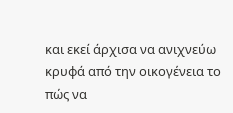και εκεί άρχισα να ανιχνεύω κρυφά από την οικογένεια το πώς να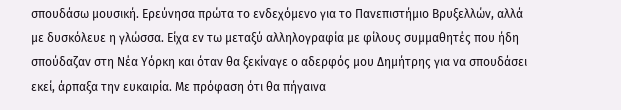σπουδάσω μουσική. Ερεύνησα πρώτα το ενδεχόμενο για το Πανεπιστήμιο Βρυξελλών, αλλά με δυσκόλευε η γλώσσα. Είχα εν τω μεταξύ αλληλογραφία με φίλους συμμαθητές που ήδη σπούδαζαν στη Νέα Υόρκη και όταν θα ξεκίναγε ο αδερφός μου Δημήτρης για να σπουδάσει εκεί, άρπαξα την ευκαιρία. Με πρόφαση ότι θα πήγαινα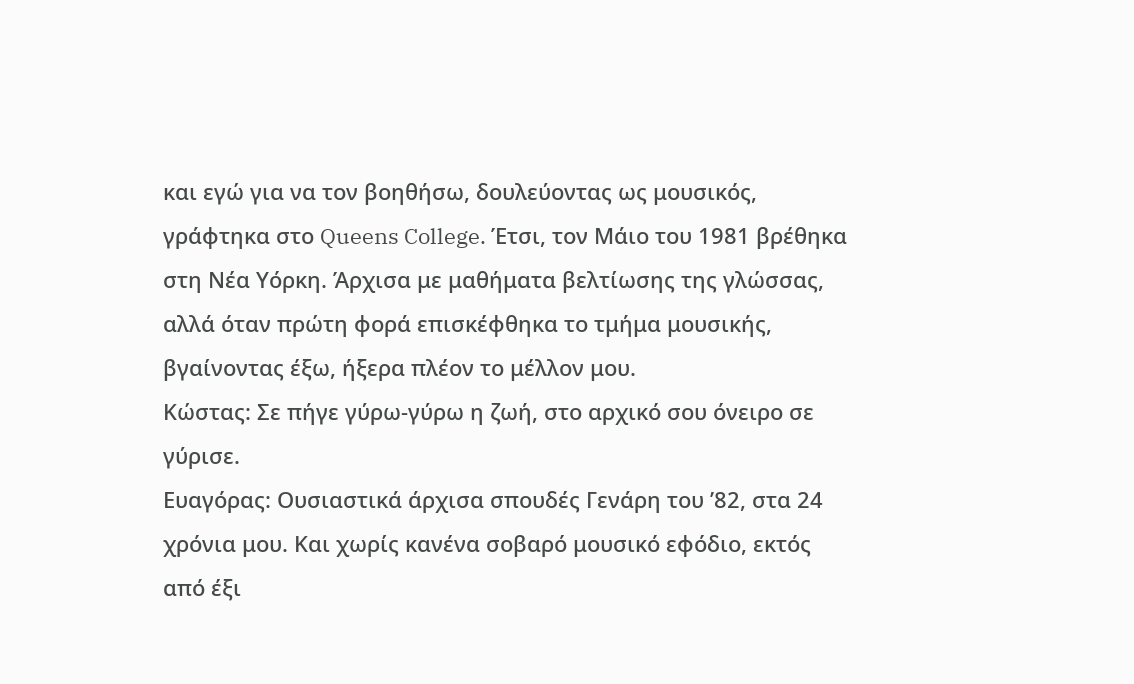και εγώ για να τον βοηθήσω, δουλεύοντας ως μουσικός, γράφτηκα στο Queens College. Έτσι, τον Μάιο του 1981 βρέθηκα στη Νέα Υόρκη. Άρχισα με μαθήματα βελτίωσης της γλώσσας, αλλά όταν πρώτη φορά επισκέφθηκα το τμήμα μουσικής, βγαίνοντας έξω, ήξερα πλέον το μέλλον μου.
Κώστας: Σε πήγε γύρω-γύρω η ζωή, στο αρχικό σου όνειρο σε γύρισε.
Ευαγόρας: Ουσιαστικά άρχισα σπουδές Γενάρη του ’82, στα 24 χρόνια μου. Και χωρίς κανένα σοβαρό μουσικό εφόδιο, εκτός από έξι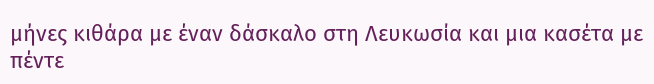μήνες κιθάρα με έναν δάσκαλο στη Λευκωσία και μια κασέτα με πέντε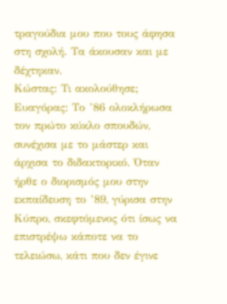τραγούδια μου που τους άφησα στη σχολή. Τα άκουσαν και με δέχτηκαν.
Κώστας: Τι ακολούθησε;
Ευαγόρας: Το ’86 ολοκλήρωσα τον πρώτο κύκλο σπουδών, συνέχισα με το μάστερ και άρχισα το διδακτορικό. Όταν ήρθε ο διορισμός μου στην εκπαίδευση το ’89, γύρισα στην Κύπρο, σκεφτόμενος ότι ίσως να επιστρέψω κάποτε να το τελειώσω, κάτι που δεν έγινε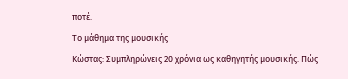ποτέ.
Το μάθημα της μουσικής
Κώστας: Συμπληρώνεις 20 χρόνια ως καθηγητής μουσικής. Πώς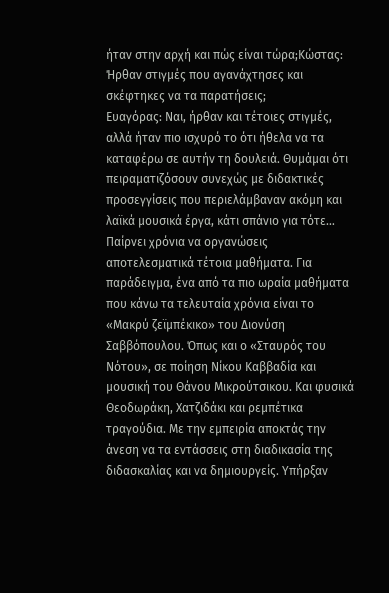ήταν στην αρχή και πώς είναι τώρα;Κώστας: Ήρθαν στιγμές που αγανάχτησες και σκέφτηκες να τα παρατήσεις;
Ευαγόρας: Ναι, ήρθαν και τέτοιες στιγμές, αλλά ήταν πιο ισχυρό το ότι ήθελα να τα καταφέρω σε αυτήν τη δουλειά. Θυμάμαι ότι πειραματιζόσουν συνεχώς με διδακτικές προσεγγίσεις που περιελάμβαναν ακόμη και λαϊκά μουσικά έργα, κάτι σπάνιο για τότε…
Παίρνει χρόνια να οργανώσεις αποτελεσματικά τέτοια μαθήματα. Για παράδειγμα, ένα από τα πιο ωραία μαθήματα που κάνω τα τελευταία χρόνια είναι το «Μακρύ ζεϊμπέκικο» του Διονύση Σαββόπουλου. Όπως και ο «Σταυρός του Νότου», σε ποίηση Νίκου Καββαδία και μουσική του Θάνου Μικρούτσικου. Και φυσικά Θεοδωράκη, Χατζιδάκι και ρεμπέτικα τραγούδια. Με την εμπειρία αποκτάς την άνεση να τα εντάσσεις στη διαδικασία της διδασκαλίας και να δημιουργείς. Υπήρξαν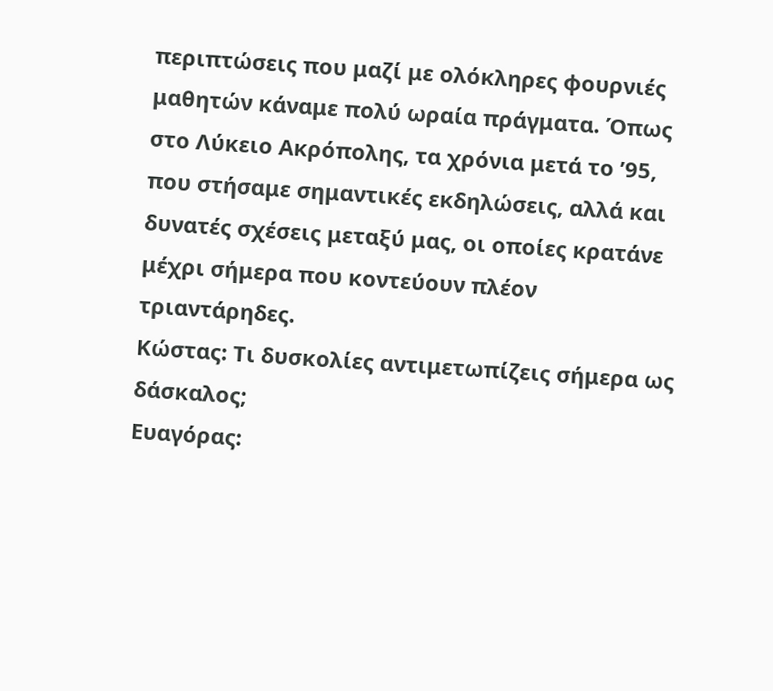περιπτώσεις που μαζί με ολόκληρες φουρνιές μαθητών κάναμε πολύ ωραία πράγματα. Όπως στο Λύκειο Ακρόπολης, τα χρόνια μετά το ’95, που στήσαμε σημαντικές εκδηλώσεις, αλλά και δυνατές σχέσεις μεταξύ μας, οι οποίες κρατάνε μέχρι σήμερα που κοντεύουν πλέον τριαντάρηδες.
Κώστας: Τι δυσκολίες αντιμετωπίζεις σήμερα ως δάσκαλος;
Ευαγόρας: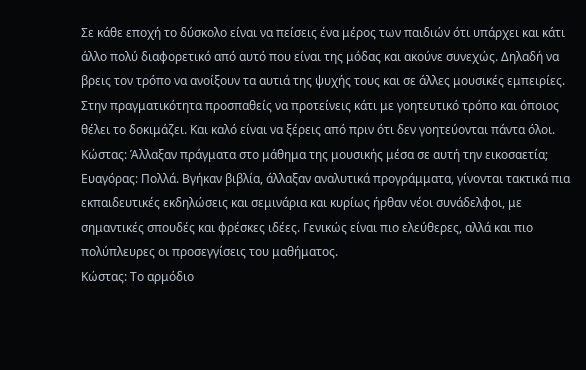Σε κάθε εποχή το δύσκολο είναι να πείσεις ένα μέρος των παιδιών ότι υπάρχει και κάτι άλλο πολύ διαφορετικό από αυτό που είναι της μόδας και ακούνε συνεχώς. Δηλαδή να βρεις τον τρόπο να ανοίξουν τα αυτιά της ψυχής τους και σε άλλες μουσικές εμπειρίες. Στην πραγματικότητα προσπαθείς να προτείνεις κάτι με γοητευτικό τρόπο και όποιος θέλει το δοκιμάζει. Και καλό είναι να ξέρεις από πριν ότι δεν γοητεύονται πάντα όλοι.
Κώστας: Άλλαξαν πράγματα στο μάθημα της μουσικής μέσα σε αυτή την εικοσαετία;
Ευαγόρας: Πολλά. Βγήκαν βιβλία, άλλαξαν αναλυτικά προγράμματα, γίνονται τακτικά πια εκπαιδευτικές εκδηλώσεις και σεμινάρια και κυρίως ήρθαν νέοι συνάδελφοι, με σημαντικές σπουδές και φρέσκες ιδέες. Γενικώς είναι πιο ελεύθερες, αλλά και πιο πολύπλευρες οι προσεγγίσεις του μαθήματος.
Κώστας: Το αρμόδιο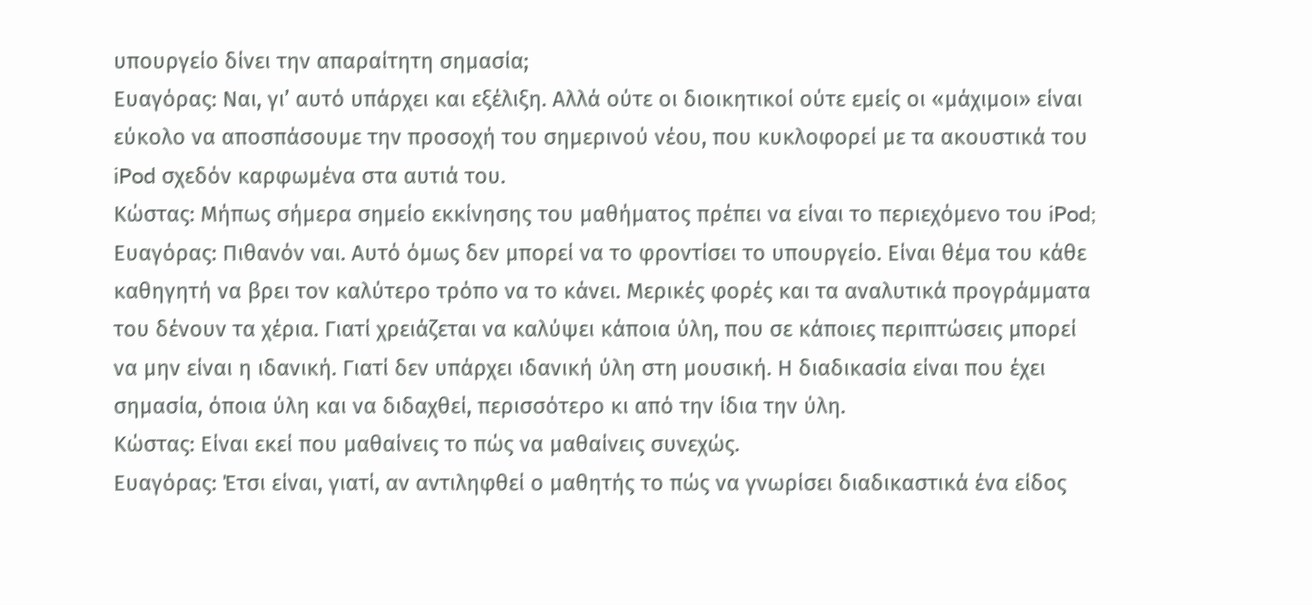υπουργείο δίνει την απαραίτητη σημασία;
Ευαγόρας: Ναι, γι’ αυτό υπάρχει και εξέλιξη. Αλλά ούτε οι διοικητικοί ούτε εμείς οι «μάχιμοι» είναι εύκολο να αποσπάσουμε την προσοχή του σημερινού νέου, που κυκλοφορεί με τα ακουστικά του iPod σχεδόν καρφωμένα στα αυτιά του.
Κώστας: Μήπως σήμερα σημείο εκκίνησης του μαθήματος πρέπει να είναι το περιεχόμενο του iPod;
Ευαγόρας: Πιθανόν ναι. Αυτό όμως δεν μπορεί να το φροντίσει το υπουργείο. Είναι θέμα του κάθε καθηγητή να βρει τον καλύτερο τρόπο να το κάνει. Μερικές φορές και τα αναλυτικά προγράμματα του δένουν τα χέρια. Γιατί χρειάζεται να καλύψει κάποια ύλη, που σε κάποιες περιπτώσεις μπορεί να μην είναι η ιδανική. Γιατί δεν υπάρχει ιδανική ύλη στη μουσική. Η διαδικασία είναι που έχει σημασία, όποια ύλη και να διδαχθεί, περισσότερο κι από την ίδια την ύλη.
Κώστας: Είναι εκεί που μαθαίνεις το πώς να μαθαίνεις συνεχώς.
Ευαγόρας: Έτσι είναι, γιατί, αν αντιληφθεί ο μαθητής το πώς να γνωρίσει διαδικαστικά ένα είδος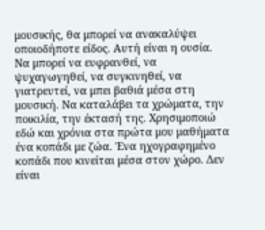μουσικής, θα μπορεί να ανακαλύψει οποιοδήποτε είδος. Αυτή είναι η ουσία. Να μπορεί να ευφρανθεί, να ψυχαγωγηθεί, να συγκινηθεί, να γιατρευτεί, να μπει βαθιά μέσα στη μουσική. Να καταλάβει τα χρώματα, την ποικιλία, την έκτασή της. Χρησιμοποιώ εδώ και χρόνια στα πρώτα μου μαθήματα ένα κοπάδι με ζώα. Ένα ηχογραφημένο κοπάδι που κινείται μέσα στον χώρο. Δεν είναι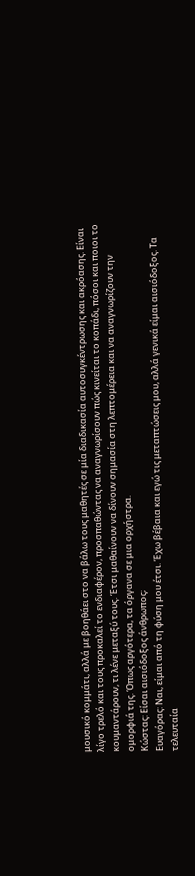μουσικό κομμάτι, αλλά με βοηθάει στο να βάλω τους μαθητές σε μία διαδικασία αυτοσυγκέντρωσης και ακρόασης. Είναι λίγο τρελό και τους προκαλεί το ενδιαφέρον, προσπαθώντας να αναγνωρίσουν πώς κινείται το κοπάδι, πόσοι και ποιοι το κουμαντάρουν, τι λένε μεταξύ τους. Έτσι μαθαίνουν να δίνουν σημασία στη λεπτομέρεια και να αναγνωρίζουν την ομορφιά της. Όπως αργότερα, τα όργανα σε μια ορχήστρα.
Κώστας: Είσαι αισιόδοξος άνθρωπος;
Ευαγόρας: Ναι, είμαι από τη φύση μου έτσι. Έχω βέβαια και εγώ τις μεταπτώσεις μου, αλλά γενικά είμαι αισιόδοξος. Τα τελευταία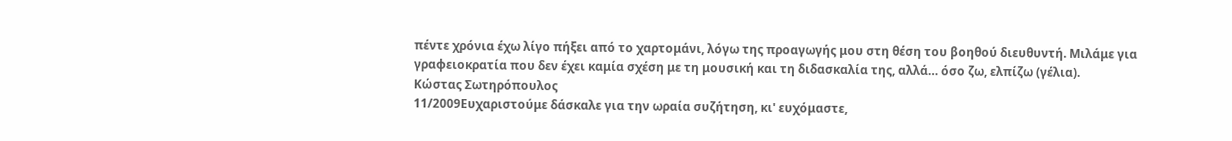πέντε χρόνια έχω λίγο πήξει από το χαρτομάνι, λόγω της προαγωγής μου στη θέση του βοηθού διευθυντή. Μιλάμε για γραφειοκρατία που δεν έχει καμία σχέση με τη μουσική και τη διδασκαλία της, αλλά… όσο ζω, ελπίζω (γέλια).
Κώστας Σωτηρόπουλος
11/2009Ευχαριστούμε δάσκαλε για την ωραία συζήτηση, κι' ευχόμαστε,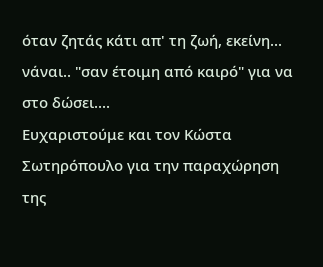όταν ζητάς κάτι απ' τη ζωή, εκείνη... νάναι.. "σαν έτοιμη από καιρό" για να στο δώσει....
Ευχαριστούμε και τον Κώστα Σωτηρόπουλο για την παραχώρηση της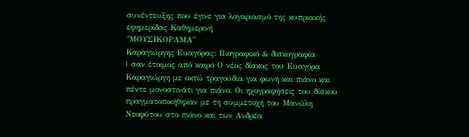συνέντευξης που έγινε για λογαριασμό της κυπριακής εφημερίδας Καθημερινή
"ΜΟΥΣΙΚΟΡΑΜΑ"
Καραγιώργης Ευαγόρας: Βιογραφικό & δισκογραφία
| σαν έτοιμος από καιρό Ο νέος δίσκος του Ευαγόρα Καραγιώργη με οκτώ τραγούδια για φωνή και πιάνο και πέντε μονοστινάτι για πιάνο. Οι ηχογραφήσεις του δίσκου πραγματοποιήθηκαν με τη συμμετοχή του Μανώλη Νεοφύτου στο πιάνο και των Ανδρέα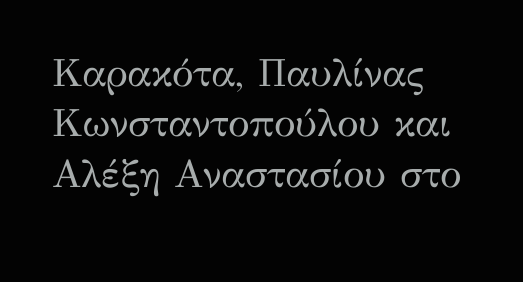Καρακότα, Παυλίνας Κωνσταντοπούλου και Αλέξη Αναστασίου στο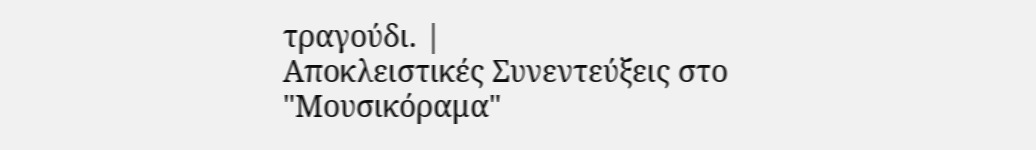τραγούδι. |
Αποκλειστικές Συνεντεύξεις στο "Μουσικόραμα"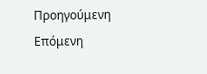Προηγούμενη
Επόμενη